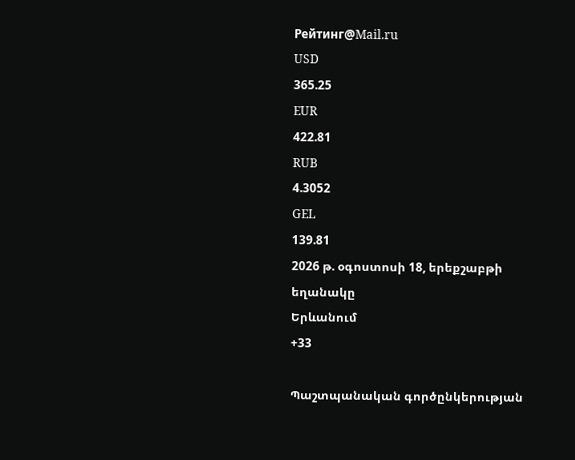Рейтинг@Mail.ru
USD
365.25
EUR
422.81
RUB
4.3052
GEL
139.81
2026 թ. օգոստոսի 18, երեքշաբթի
եղանակը
Երևանում
+33

Պաշտպանական գործընկերության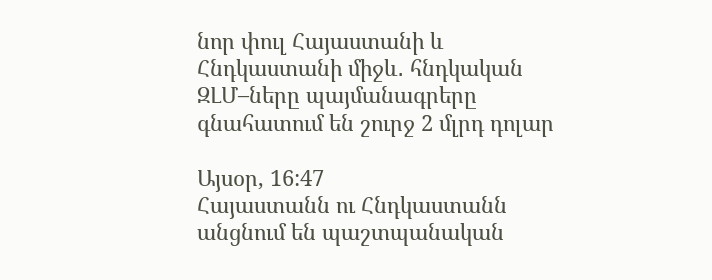նոր փուլ Հայաստանի և Հնդկաստանի միջև․ հնդկական ԶԼՄ–ները պայմանագրերը գնահատում են շուրջ 2 մլրդ դոլար

Այսօր, 16:47
Հայաստանն ու Հնդկաստանն անցնում են պաշտպանական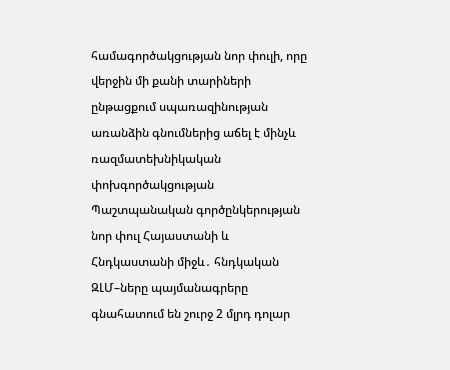համագործակցության նոր փուլի, որը վերջին մի քանի տարիների ընթացքում սպառազինության առանձին գնումներից աճել է մինչև ռազմատեխնիկական փոխգործակցության
Պաշտպանական գործընկերության նոր փուլ Հայաստանի և Հնդկաստանի միջև․ հնդկական ԶԼՄ–ները պայմանագրերը գնահատում են շուրջ 2 մլրդ դոլար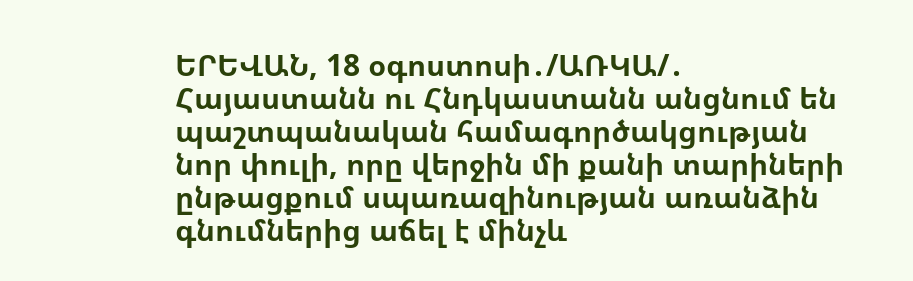ԵՐԵՎԱՆ, 18 օգոստոսի․/ԱՌԿԱ/․ Հայաստանն ու Հնդկաստանն անցնում են պաշտպանական համագործակցության նոր փուլի, որը վերջին մի քանի տարիների ընթացքում սպառազինության առանձին գնումներից աճել է մինչև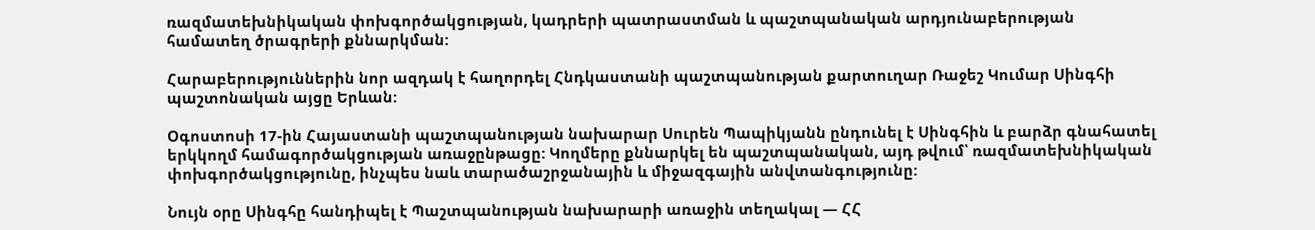ռազմատեխնիկական փոխգործակցության, կադրերի պատրաստման և պաշտպանական արդյունաբերության համատեղ ծրագրերի քննարկման:

Հարաբերություններին նոր ազդակ է հաղորդել Հնդկաստանի պաշտպանության քարտուղար Ռաջեշ Կումար Սինգհի պաշտոնական այցը Երևան:

Օգոստոսի 17-ին Հայաստանի պաշտպանության նախարար Սուրեն Պապիկյանն ընդունել է Սինգհին և բարձր գնահատել երկկողմ համագործակցության առաջընթացը: Կողմերը քննարկել են պաշտպանական, այդ թվում՝ ռազմատեխնիկական փոխգործակցությունը, ինչպես նաև տարածաշրջանային և միջազգային անվտանգությունը:

Նույն օրը Սինգհը հանդիպել է Պաշտպանության նախարարի առաջին տեղակալ — ՀՀ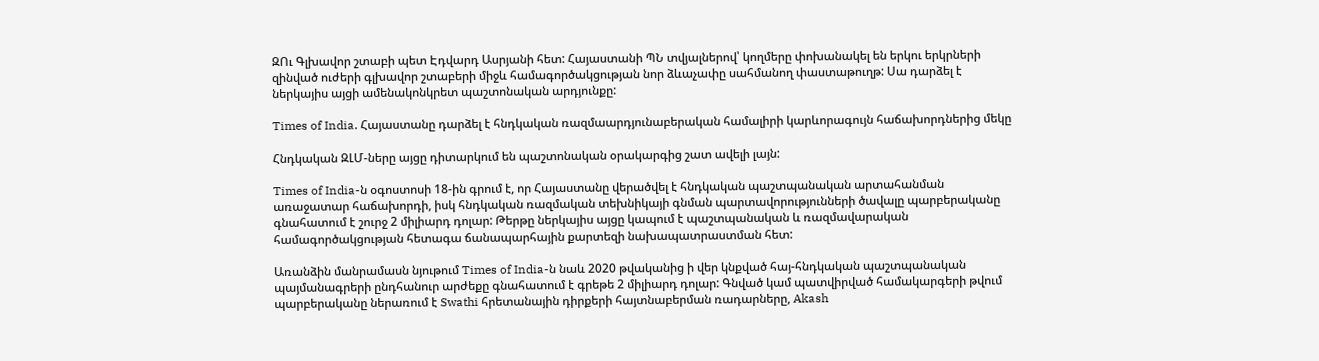ԶՈւ Գլխավոր շտաբի պետ Էդվարդ Ասրյանի հետ: Հայաստանի ՊՆ տվյալներով՝ կողմերը փոխանակել են երկու երկրների զինված ուժերի գլխավոր շտաբերի միջև համագործակցության նոր ձևաչափը սահմանող փաստաթուղթ: Սա դարձել է ներկայիս այցի ամենակոնկրետ պաշտոնական արդյունքը:

Times of India. Հայաստանը դարձել է հնդկական ռազմաարդյունաբերական համալիրի կարևորագույն հաճախորդներից մեկը

Հնդկական ԶԼՄ-ները այցը դիտարկում են պաշտոնական օրակարգից շատ ավելի լայն:

Times of India-ն օգոստոսի 18-ին գրում է, որ Հայաստանը վերածվել է հնդկական պաշտպանական արտահանման առաջատար հաճախորդի, իսկ հնդկական ռազմական տեխնիկայի գնման պարտավորությունների ծավալը պարբերականը գնահատում է շուրջ 2 միլիարդ դոլար: Թերթը ներկայիս այցը կապում է պաշտպանական և ռազմավարական համագործակցության հետագա ճանապարհային քարտեզի նախապատրաստման հետ:

Առանձին մանրամասն նյութում Times of India-ն նաև 2020 թվականից ի վեր կնքված հայ-հնդկական պաշտպանական պայմանագրերի ընդհանուր արժեքը գնահատում է գրեթե 2 միլիարդ դոլար: Գնված կամ պատվիրված համակարգերի թվում պարբերականը ներառում է Swathi հրետանային դիրքերի հայտնաբերման ռադարները, Akash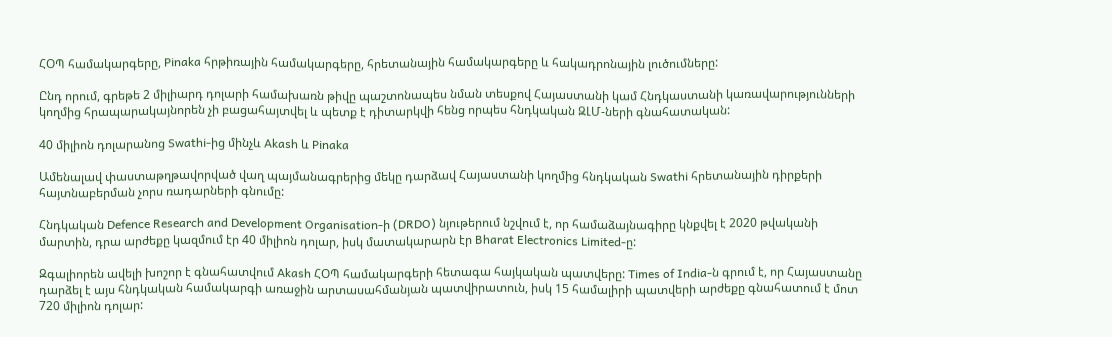ՀՕՊ համակարգերը, Pinaka հրթիռային համակարգերը, հրետանային համակարգերը և հակադրոնային լուծումները:

Ընդ որում, գրեթե 2 միլիարդ դոլարի համախառն թիվը պաշտոնապես նման տեսքով Հայաստանի կամ Հնդկաստանի կառավարությունների կողմից հրապարակայնորեն չի բացահայտվել և պետք է դիտարկվի հենց որպես հնդկական ԶԼՄ-ների գնահատական:

40 միլիոն դոլարանոց Swathi-ից մինչև Akash և Pinaka

Ամենալավ փաստաթղթավորված վաղ պայմանագրերից մեկը դարձավ Հայաստանի կողմից հնդկական Swathi հրետանային դիրքերի հայտնաբերման չորս ռադարների գնումը:

Հնդկական Defence Research and Development Organisation-ի (DRDO) նյութերում նշվում է, որ համաձայնագիրը կնքվել է 2020 թվականի մարտին, դրա արժեքը կազմում էր 40 միլիոն դոլար, իսկ մատակարարն էր Bharat Electronics Limited-ը:

Զգալիորեն ավելի խոշոր է գնահատվում Akash ՀՕՊ համակարգերի հետագա հայկական պատվերը: Times of India-ն գրում է, որ Հայաստանը դարձել է այս հնդկական համակարգի առաջին արտասահմանյան պատվիրատուն, իսկ 15 համալիրի պատվերի արժեքը գնահատում է մոտ 720 միլիոն դոլար: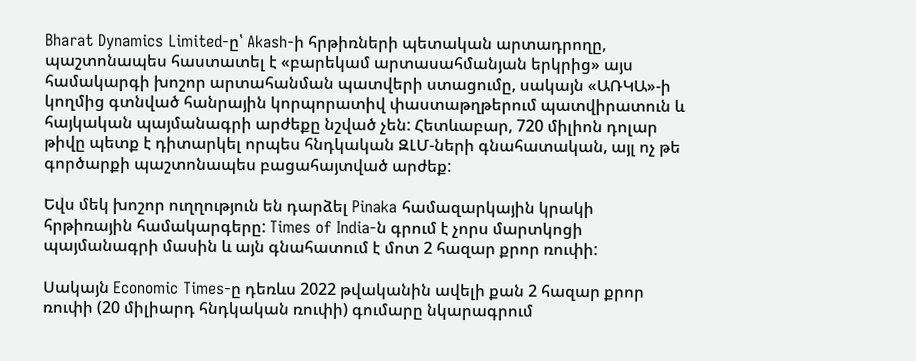Bharat Dynamics Limited-ը՝ Akash-ի հրթիռների պետական արտադրողը, պաշտոնապես հաստատել է «բարեկամ արտասահմանյան երկրից» այս համակարգի խոշոր արտահանման պատվերի ստացումը, սակայն «ԱՌԿԱ»-ի կողմից գտնված հանրային կորպորատիվ փաստաթղթերում պատվիրատուն և հայկական պայմանագրի արժեքը նշված չեն: Հետևաբար, 720 միլիոն դոլար թիվը պետք է դիտարկել որպես հնդկական ԶԼՄ-ների գնահատական, այլ ոչ թե գործարքի պաշտոնապես բացահայտված արժեք:

Եվս մեկ խոշոր ուղղություն են դարձել Pinaka համազարկային կրակի հրթիռային համակարգերը: Times of India-ն գրում է չորս մարտկոցի պայմանագրի մասին և այն գնահատում է մոտ 2 հազար քրոր ռուփի:

Սակայն Economic Times-ը դեռևս 2022 թվականին ավելի քան 2 հազար քրոր ռուփի (20 միլիարդ հնդկական ռուփի) գումարը նկարագրում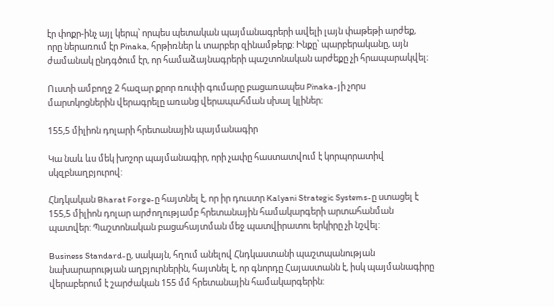էր փոքր-ինչ այլ կերպ՝ որպես պետական պայմանագրերի ավելի լայն փաթեթի արժեք, որը ներառում էր Pinaka, հրթիռներ և տարբեր զինամթերք: Ինքը՝ պարբերականը, այն ժամանակ ընդգծում էր, որ համաձայնագրերի պաշտոնական արժեքը չի հրապարակվել։

Ուստի ամբողջ 2 հազար քրոր ռուփի գումարը բացառապես Pinaka-յի չորս մարտկոցներին վերագրելը առանց վերապահման սխալ կլիներ։

155,5 միլիոն դոլարի հրետանային պայմանագիր

Կա նաև ևս մեկ խոշոր պայմանագիր, որի չափը հաստատվում է կորպորատիվ սկզբնաղբյուրով:

Հնդկական Bharat Forge-ը հայտնել է, որ իր դուստր Kalyani Strategic Systems-ը ստացել է 155,5 միլիոն դոլար արժողությամբ հրետանային համակարգերի արտահանման պատվեր: Պաշտոնական բացահայտման մեջ պատվիրատու երկիրը չի նշվել:

Business Standard-ը, սակայն, հղում անելով Հնդկաստանի պաշտպանության նախարարության աղբյուրներին, հայտնել է, որ գնորդը Հայաստանն է, իսկ պայմանագիրը վերաբերում է շարժական 155 մմ հրետանային համակարգերին: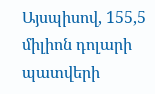Այսպիսով, 155,5 միլիոն դոլարի պատվերի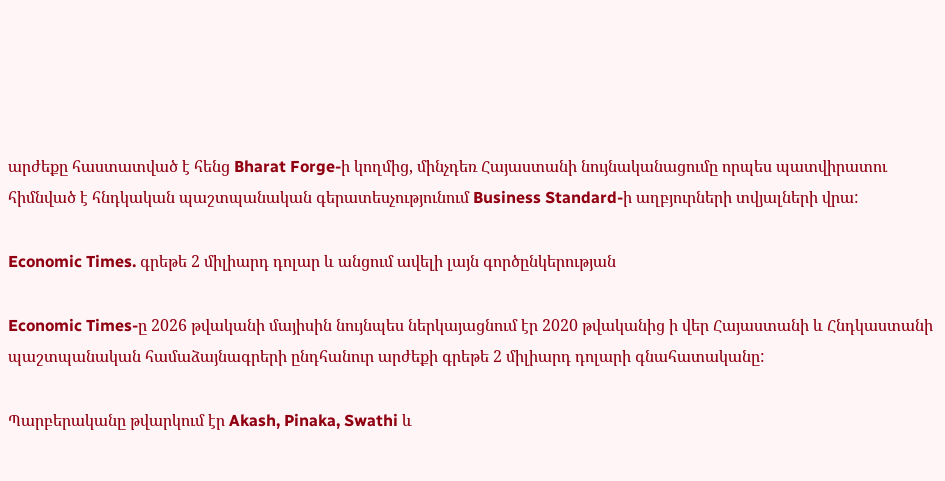արժեքը հաստատված է հենց Bharat Forge-ի կողմից, մինչդեռ Հայաստանի նույնականացումը որպես պատվիրատու հիմնված է հնդկական պաշտպանական գերատեսչությունում Business Standard-ի աղբյուրների տվյալների վրա:

Economic Times. գրեթե 2 միլիարդ դոլար և անցում ավելի լայն գործընկերության

Economic Times-ը 2026 թվականի մայիսին նույնպես ներկայացնում էր 2020 թվականից ի վեր Հայաստանի և Հնդկաստանի պաշտպանական համաձայնագրերի ընդհանուր արժեքի գրեթե 2 միլիարդ դոլարի գնահատականը:

Պարբերականը թվարկում էր Akash, Pinaka, Swathi և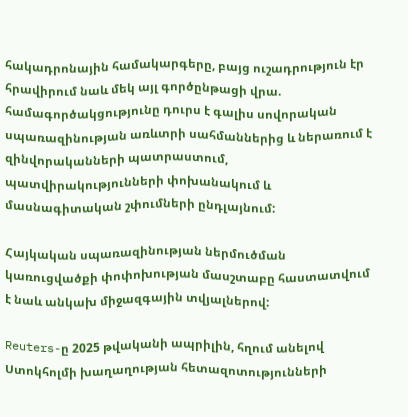հակադրոնային համակարգերը, բայց ուշադրություն էր հրավիրում նաև մեկ այլ գործընթացի վրա. համագործակցությունը դուրս է գալիս սովորական սպառազինության առևտրի սահմաններից և ներառում է զինվորականների պատրաստում, պատվիրակությունների փոխանակում և մասնագիտական շփումների ընդլայնում:

Հայկական սպառազինության ներմուծման կառուցվածքի փոփոխության մասշտաբը հաստատվում է նաև անկախ միջազգային տվյալներով:

Reuters-ը 2025 թվականի ապրիլին, հղում անելով Ստոկհոլմի խաղաղության հետազոտությունների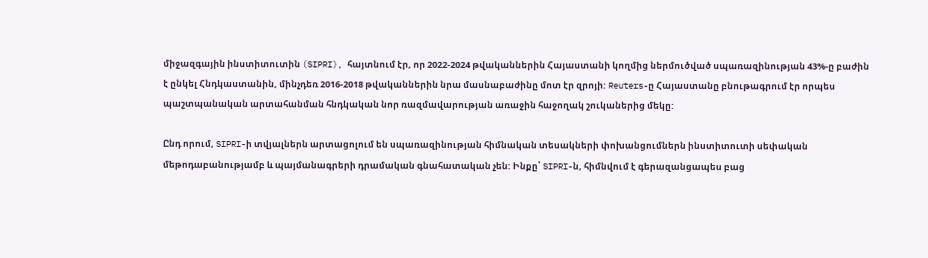միջազգային ինստիտուտին (SIPRI), հայտնում էր, որ 2022-2024 թվականներին Հայաստանի կողմից ներմուծված սպառազինության 43%-ը բաժին է ընկել Հնդկաստանին, մինչդեռ 2016-2018 թվականներին նրա մասնաբաժինը մոտ էր զրոյի: Reuters-ը Հայաստանը բնութագրում էր որպես պաշտպանական արտահանման հնդկական նոր ռազմավարության առաջին հաջողակ շուկաներից մեկը:

Ընդ որում, SIPRI-ի տվյալներն արտացոլում են սպառազինության հիմնական տեսակների փոխանցումներն ինստիտուտի սեփական մեթոդաբանությամբ և պայմանագրերի դրամական գնահատական չեն: Ինքը՝ SIPRI-ն, հիմնվում է գերազանցապես բաց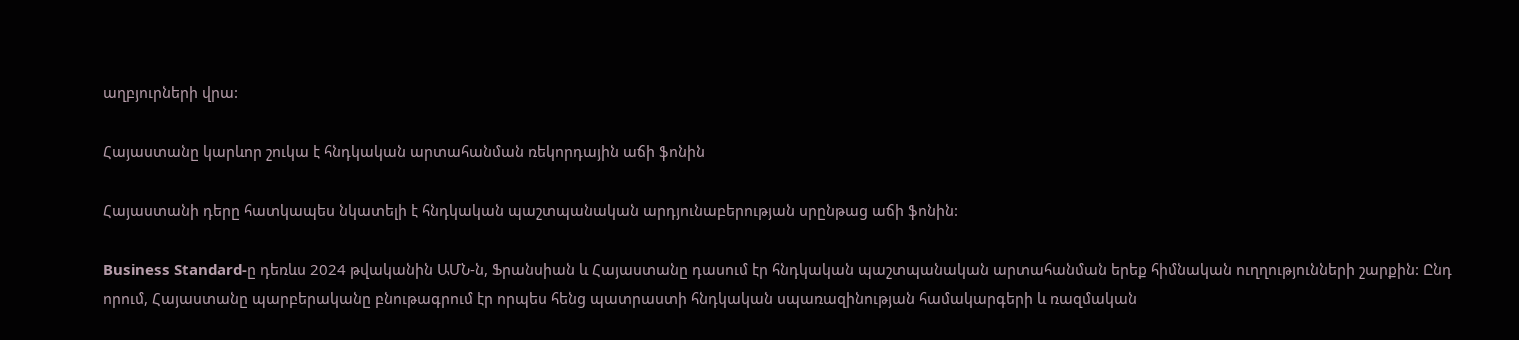աղբյուրների վրա:

Հայաստանը կարևոր շուկա է հնդկական արտահանման ռեկորդային աճի ֆոնին

Հայաստանի դերը հատկապես նկատելի է հնդկական պաշտպանական արդյունաբերության սրընթաց աճի ֆոնին:

Business Standard-ը դեռևս 2024 թվականին ԱՄՆ-ն, Ֆրանսիան և Հայաստանը դասում էր հնդկական պաշտպանական արտահանման երեք հիմնական ուղղությունների շարքին: Ընդ որում, Հայաստանը պարբերականը բնութագրում էր որպես հենց պատրաստի հնդկական սպառազինության համակարգերի և ռազմական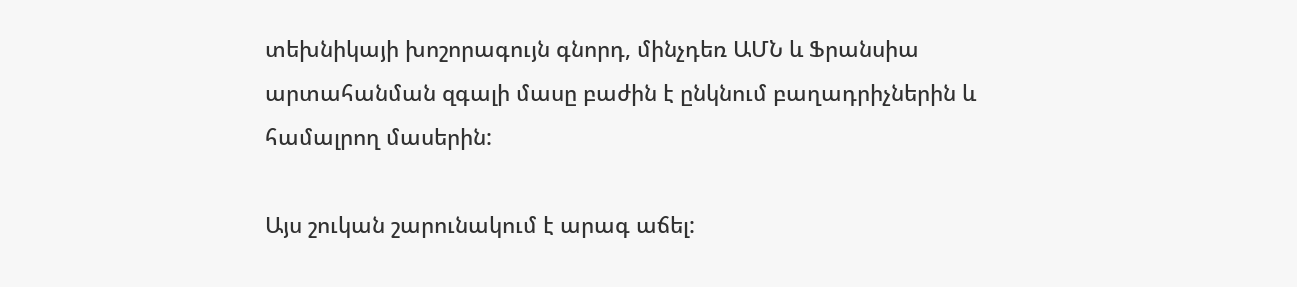տեխնիկայի խոշորագույն գնորդ, մինչդեռ ԱՄՆ և Ֆրանսիա արտահանման զգալի մասը բաժին է ընկնում բաղադրիչներին և համալրող մասերին:

Այս շուկան շարունակում է արագ աճել: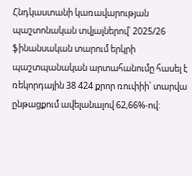Հնդկաստանի կառավարության պաշտոնական տվյալներով՝ 2025/26 ֆինանսական տարում երկրի պաշտպանական արտահանումը հասել է ռեկորդային 38 424 քրոր ռուփիի՝ տարվա ընթացքում ավելանալով 62,66%-ով: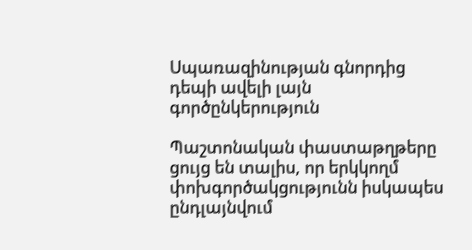Սպառազինության գնորդից դեպի ավելի լայն գործընկերություն

Պաշտոնական փաստաթղթերը ցույց են տալիս, որ երկկողմ փոխգործակցությունն իսկապես ընդլայնվում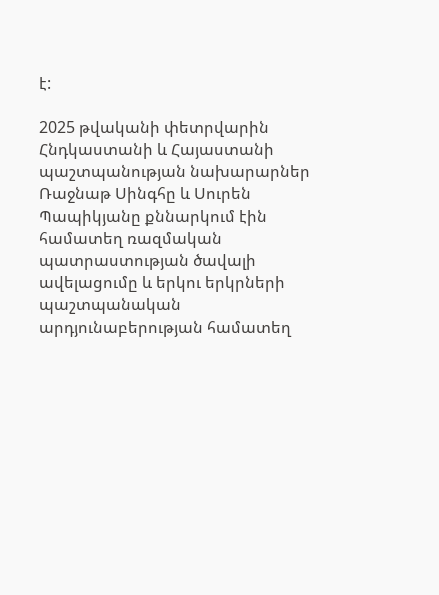է:

2025 թվականի փետրվարին Հնդկաստանի և Հայաստանի պաշտպանության նախարարներ Ռաջնաթ Սինգհը և Սուրեն Պապիկյանը քննարկում էին համատեղ ռազմական պատրաստության ծավալի ավելացումը և երկու երկրների պաշտպանական արդյունաբերության համատեղ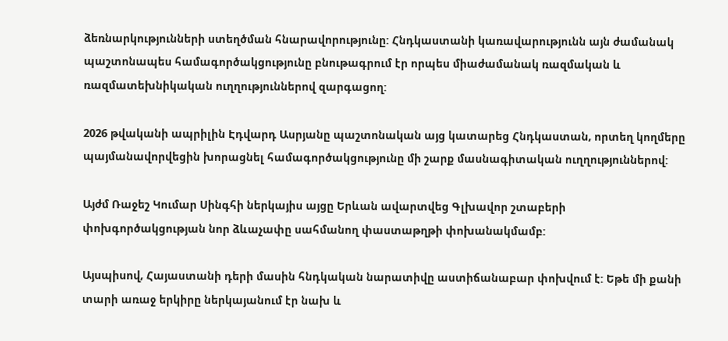ձեռնարկությունների ստեղծման հնարավորությունը: Հնդկաստանի կառավարությունն այն ժամանակ պաշտոնապես համագործակցությունը բնութագրում էր որպես միաժամանակ ռազմական և ռազմատեխնիկական ուղղություններով զարգացող:

2026 թվականի ապրիլին Էդվարդ Ասրյանը պաշտոնական այց կատարեց Հնդկաստան, որտեղ կողմերը պայմանավորվեցին խորացնել համագործակցությունը մի շարք մասնագիտական ուղղություններով:

Այժմ Ռաջեշ Կումար Սինգհի ներկայիս այցը Երևան ավարտվեց Գլխավոր շտաբերի փոխգործակցության նոր ձևաչափը սահմանող փաստաթղթի փոխանակմամբ:

Այսպիսով, Հայաստանի դերի մասին հնդկական նարատիվը աստիճանաբար փոխվում է: Եթե մի քանի տարի առաջ երկիրը ներկայանում էր նախ և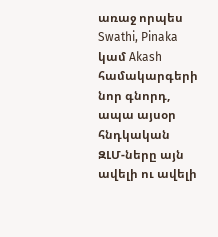առաջ որպես Swathi, Pinaka կամ Akash համակարգերի նոր գնորդ, ապա այսօր հնդկական ԶԼՄ-ները այն ավելի ու ավելի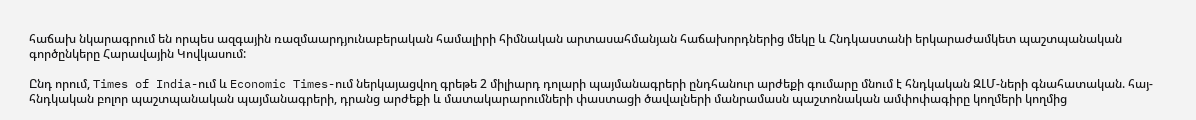հաճախ նկարագրում են որպես ազգային ռազմաարդյունաբերական համալիրի հիմնական արտասահմանյան հաճախորդներից մեկը և Հնդկաստանի երկարաժամկետ պաշտպանական գործընկերը Հարավային Կովկասում:

Ընդ որում, Times of India-ում և Economic Times-ում ներկայացվող գրեթե 2 միլիարդ դոլարի պայմանագրերի ընդհանուր արժեքի գումարը մնում է հնդկական ԶԼՄ-ների գնահատական. հայ-հնդկական բոլոր պաշտպանական պայմանագրերի, դրանց արժեքի և մատակարարումների փաստացի ծավալների մանրամասն պաշտոնական ամփոփագիրը կողմերի կողմից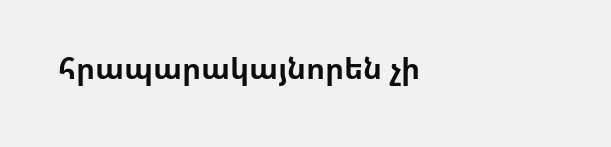հրապարակայնորեն չի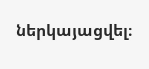ներկայացվել։